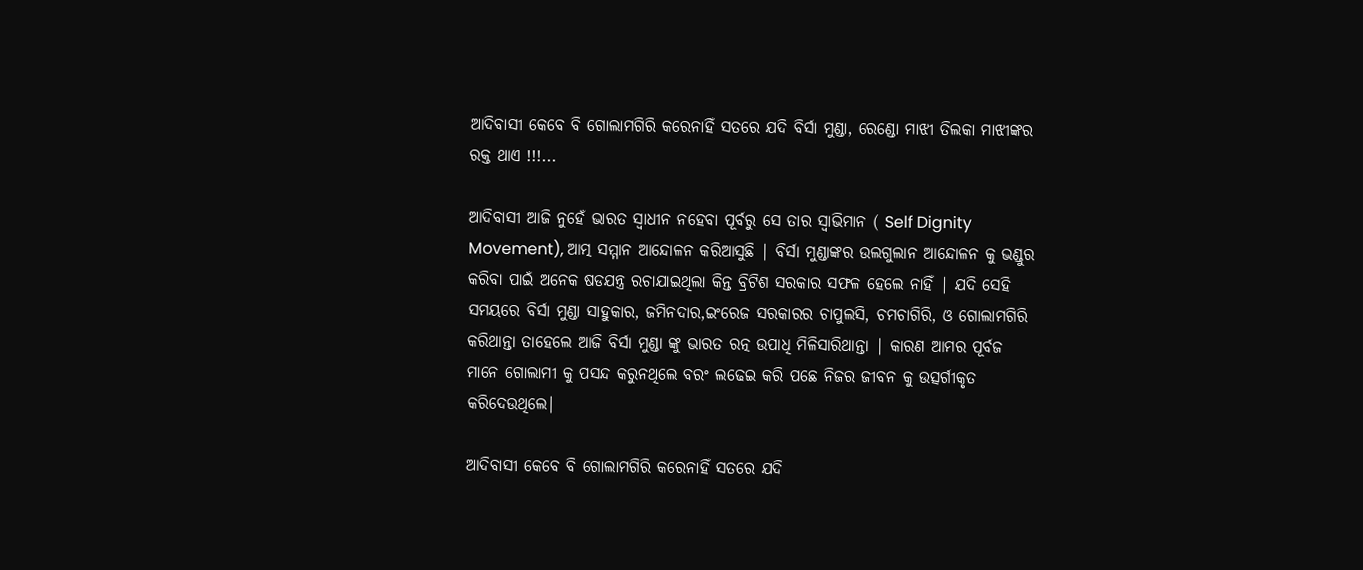ଆଦିବାସୀ କେବେ ବି ଗୋଲାମଗିରି କରେନାହିଁ ସତରେ ଯଦି ବିର୍ସା ମୁଣ୍ଡା, ରେଣ୍ଡୋ ମାଝୀ ତିଲକା ମାଝୀଙ୍କର ରକ୍ତ ଥାଏ !!!...

ଆଦିବାସୀ ଆଜି ନୁହେଁ ଭାରତ ସ୍ୱାଧୀନ ନହେବା ପୂର୍ବରୁ ସେ ତାର ସ୍ୱାଭିମାନ ( Self Dignity Movement), ଆତ୍ମ ସମ୍ମାନ ଆନ୍ଦୋଳନ କରିଆସୁଛି | ବିର୍ସା ମୁଣ୍ଡାଙ୍କର ଉଲଗୁଲାନ ଆନ୍ଦୋଳନ କୁ ଭଣ୍ଡୁର କରିବା ପାଇଁ ଅନେକ ଷଡଯନ୍ତ୍ର ରଚାଯାଇଥିଲା କିନ୍ତ ବ୍ରିଟିଶ ସରକାର ସଫଳ ହେଲେ ନାହିଁ | ଯଦି ସେହି ସମୟରେ ବିର୍ସା ମୁଣ୍ଡା ସାହୁକାର, ଜମିନଦାର,ଇଂରେଜ ସରକାରର ଚାପୁଲସି, ଚମଚାଗିରି, ଓ ଗୋଲାମଗିରି କରିଥାନ୍ତା ତାହେଲେ ଆଜି ବିର୍ସା ମୁଣ୍ଡା ଙ୍କୁ ଭାରତ ରତ୍ନ ଉପାଧି ମିଳିସାରିଥାନ୍ତା | କାରଣ ଆମର ପୂର୍ବଜ ମାନେ ଗୋଲାମୀ କୁ ପସନ୍ଦ କରୁନଥିଲେ ବରଂ ଲଢେଇ କରି ପଛେ ନିଜର ଜୀବନ କୁ ଉତ୍ସର୍ଗୀକୃତ କରିଦେଉଥିଲେ|

ଆଦିବାସୀ କେବେ ବି ଗୋଲାମଗିରି କରେନାହିଁ ସତରେ ଯଦି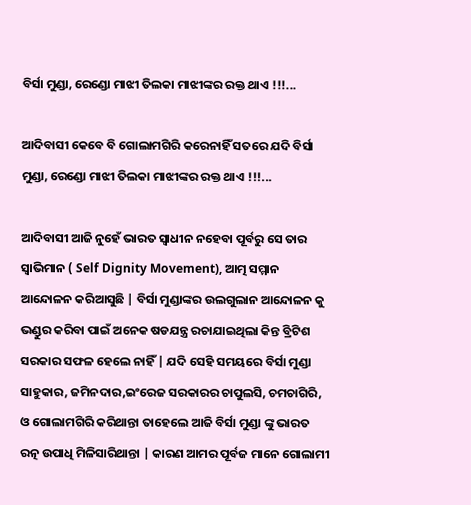ବିର୍ସା ମୁଣ୍ଡା, ରେଣ୍ଡୋ ମାଝୀ ତିଲକା ମାଝୀଙ୍କର ରକ୍ତ ଥାଏ !!!...

ଆଦିବାସୀ କେବେ ବି ଗୋଲାମଗିରି କରେନାହିଁ ସତରେ ଯଦି ବିର୍ସା ମୁଣ୍ଡା, ରେଣ୍ଡୋ ମାଝୀ ତିଲକା ମାଝୀଙ୍କର ରକ୍ତ ଥାଏ !!!...

ଆଦିବାସୀ ଆଜି ନୁହେଁ ଭାରତ ସ୍ୱାଧୀନ ନହେବା ପୂର୍ବରୁ ସେ ତାର ସ୍ୱାଭିମାନ ( Self Dignity Movement), ଆତ୍ମ ସମ୍ମାନ ଆନ୍ଦୋଳନ କରିଆସୁଛି | ବିର୍ସା ମୁଣ୍ଡାଙ୍କର ଉଲଗୁଲାନ ଆନ୍ଦୋଳନ କୁ ଭଣ୍ଡୁର କରିବା ପାଇଁ ଅନେକ ଷଡଯନ୍ତ୍ର ରଚାଯାଇଥିଲା କିନ୍ତ ବ୍ରିଟିଶ ସରକାର ସଫଳ ହେଲେ ନାହିଁ | ଯଦି ସେହି ସମୟରେ ବିର୍ସା ମୁଣ୍ଡା ସାହୁକାର, ଜମିନଦାର,ଇଂରେଜ ସରକାରର ଚାପୁଲସି, ଚମଚାଗିରି, ଓ ଗୋଲାମଗିରି କରିଥାନ୍ତା ତାହେଲେ ଆଜି ବିର୍ସା ମୁଣ୍ଡା ଙ୍କୁ ଭାରତ ରତ୍ନ ଉପାଧି ମିଳିସାରିଥାନ୍ତା | କାରଣ ଆମର ପୂର୍ବଜ ମାନେ ଗୋଲାମୀ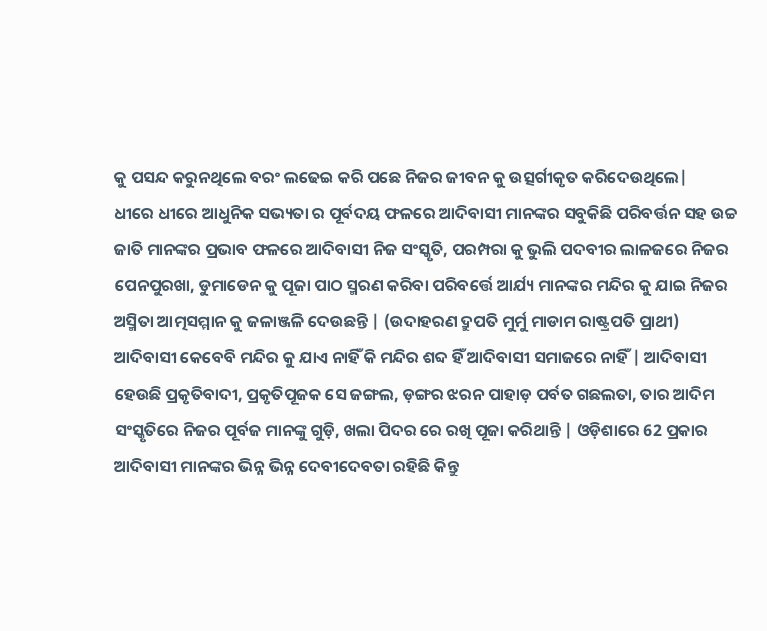କୁ ପସନ୍ଦ କରୁନଥିଲେ ବରଂ ଲଢେଇ କରି ପଛେ ନିଜର ଜୀବନ କୁ ଉତ୍ସର୍ଗୀକୃତ କରିଦେଉଥିଲେ|
ଧୀରେ ଧୀରେ ଆଧୁନିକ ସଭ୍ୟତା ର ପୂର୍ବଦୟ ଫଳରେ ଆଦିବାସୀ ମାନଙ୍କର ସବୁକିଛି ପରିବର୍ତ୍ତନ ସହ ଉଚ୍ଚ ଜାତି ମାନଙ୍କର ପ୍ରଭାବ ଫଳରେ ଆଦିବାସୀ ନିଜ ସଂସ୍କୃତି, ପରମ୍ପରା କୁ ଭୁଲି ପଦବୀର ଲାଳଜରେ ନିଜର ପେନପୁରଖା, ଡୁମାଡେନ କୁ ପୂଜା ପାଠ ସ୍ମରଣ କରିବା ପରିବର୍ତ୍ତେ ଆର୍ଯ୍ୟ ମାନଙ୍କର ମନ୍ଦିର କୁ ଯାଇ ନିଜର ଅସ୍ମିତା ଆତ୍ମସମ୍ମାନ କୁ ଜଳାଞ୍ଜଳି ଦେଉଛନ୍ତି | (ଉଦାହରଣ ଦ୍ରୁପତି ମୁର୍ମୁ ମାଡାମ ରାଷ୍ଟ୍ରପତି ପ୍ରାଥୀ) ଆଦିବାସୀ କେବେବି ମନ୍ଦିର କୁ ଯାଏ ନାହିଁ କି ମନ୍ଦିର ଶବ୍ଦ ହିଁ ଆଦିବାସୀ ସମାଜରେ ନାହିଁ | ଆଦିବାସୀ ହେଉଛି ପ୍ରକୃତିବାଦୀ, ପ୍ରକୃତିପୂଜକ ସେ ଜଙ୍ଗଲ, ଡ଼ଙ୍ଗର ଝରନ ପାହାଡ଼ ପର୍ବତ ଗଛଲତା, ତାର ଆଦିମ ସଂସ୍କୃତିରେ ନିଜର ପୂର୍ବଜ ମାନଙ୍କୁ ଗୁଡ଼ି, ଖଲା ପିଦର ରେ ରଖି ପୂଜା କରିଥାନ୍ତି | ଓଡ଼ିଶାରେ 62 ପ୍ରକାର ଆଦିବାସୀ ମାନଙ୍କର ଭିନ୍ନ ଭିନ୍ନ ଦେବୀଦେବତା ରହିଛି କିନ୍ତୁ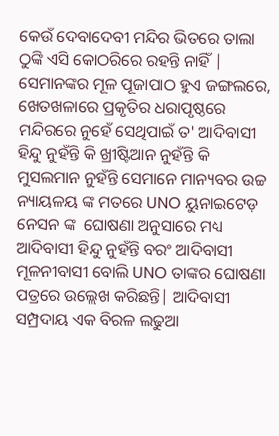କେଉଁ ଦେବାଦେବୀ ମନ୍ଦିର ଭିତରେ ତାଲା ଠୁଙ୍କି ଏସି କୋଠରିରେ ରହନ୍ତି ନାହିଁ | ସେମାନଙ୍କର ମୂଳ ପୂଜାପାଠ ହୁଏ ଜଙ୍ଗଲରେ, ଖେତଖଳାରେ ପ୍ରକୃତିର ଧରାପୃଷ୍ଠରେ ମନ୍ଦିରରେ ନୁହେଁ ସେଥିପାଇଁ ତ' ଆଦିବାସୀ ହିନ୍ଦୁ ନୁହଁନ୍ତି କି ଖ୍ରୀଷ୍ଟିଆନ ନୁହଁନ୍ତି କି ମୁସଲମାନ ନୁହଁନ୍ତି ସେମାନେ ମାନ୍ୟବର ଉଚ୍ଚ ନ୍ୟାୟଳୟ ଙ୍କ ମତରେ UNO ୟୁନାଇଟେଡ଼ ନେସନ ଙ୍କ  ଘୋଷଣା ଅନୁସାରେ ମଧ୍ୟ ଆଦିବାସୀ ହିନ୍ଦୁ ନୁହଁନ୍ତି ବରଂ ଆଦିବାସୀ ମୂଳନୀବାସୀ ବୋଲି UNO ତାଙ୍କର ଘୋଷଣା ପତ୍ରରେ ଉଲ୍ଲେଖ କରିଛନ୍ତି| ଆଦିବାସୀ ସମ୍ପ୍ରଦାୟ ଏକ ବିରଳ ଲଢୁଆ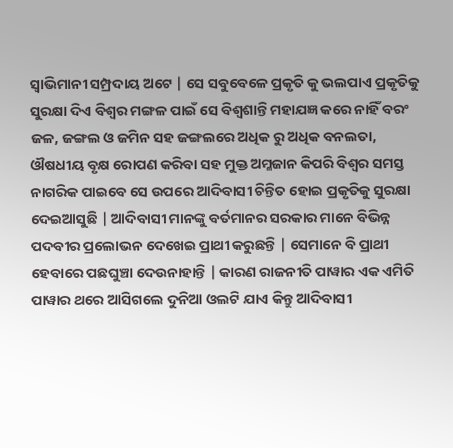ସ୍ୱାଭିମାନୀ ସମ୍ପ୍ରଦାୟ ଅଟେ | ସେ ସବୁବେଳେ ପ୍ରକୃତି କୁ ଭଲପାଏ ପ୍ରକୃତିକୁ ସୁରକ୍ଷା ଦିଏ ବିଶ୍ୱର ମଙ୍ଗଳ ପାଇଁ ସେ ବିଶ୍ୱଶାନ୍ତି ମହାଯଜ୍ଞ କରେ ନାହିଁ ବରଂ ଜଳ, ଜଙ୍ଗଲ ଓ ଜମିନ ସହ ଜଙ୍ଗଲରେ ଅଧିକ ରୁ ଅଧିକ ବନଲତା,  ଔଷଧୀୟ ବୃକ୍ଷ ରୋପଣ କରିବା ସହ ମୁକ୍ତ ଅମ୍ଳଜାନ କିପରି ବିଶ୍ୱର ସମସ୍ତ ନାଗରିକ ପାଇବେ ସେ ଉପରେ ଆଦିବାସୀ ଚିନ୍ତିତ ହୋଇ ପ୍ରକୃତିକୁ ସୁରକ୍ଷା ଦେଇଆସୁଛି | ଆଦିବାସୀ ମାନଙ୍କୁ ବର୍ତମାନର ସରକାର ମାନେ ବିଭିନ୍ନ ପଦବୀର ପ୍ରଲୋଭନ ଦେଖେଇ ପ୍ରାଥୀ କରୁଛନ୍ତି | ସେମାନେ ବି ପ୍ରାଥୀ ହେବାରେ ପଛଘୁଞ୍ଚା ଦେଉନାହାନ୍ତି | କାରଣ ରାଜନୀତି ପାୱାର ଏକ ଏମିତି ପାୱାର ଥରେ ଆସିଗଲେ ଦୁନିଆ ଓଲଟି ଯାଏ କିନ୍ତୁ ଆଦିବାସୀ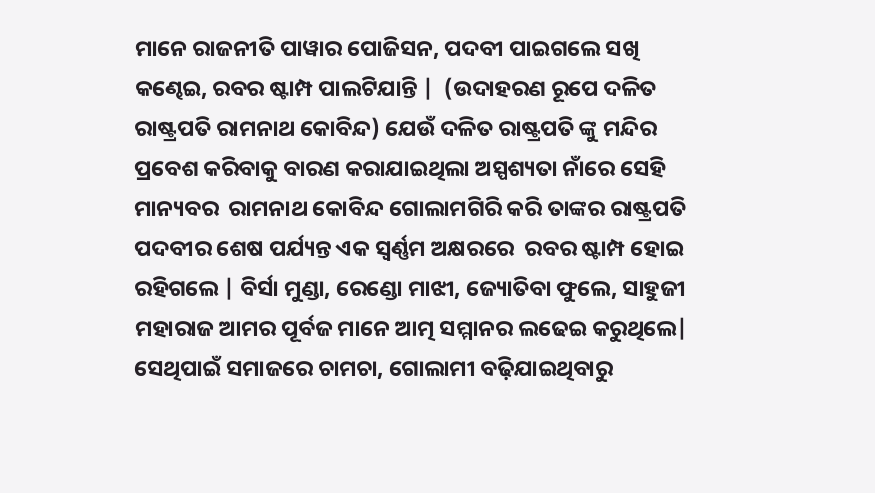ମାନେ ରାଜନୀତି ପାୱାର ପୋଜିସନ, ପଦବୀ ପାଇଗଲେ ସଖି କଣ୍ଢେଇ, ରବର ଷ୍ଟାମ୍ପ ପାଲଟିଯାନ୍ତି |  (ଉଦାହରଣ ରୂପେ ଦଳିତ ରାଷ୍ଟ୍ରପତି ରାମନାଥ କୋବିନ୍ଦ) ଯେଉଁ ଦଳିତ ରାଷ୍ଟ୍ରପତି ଙ୍କୁ ମନ୍ଦିର ପ୍ରବେଶ କରିବାକୁ ବାରଣ କରାଯାଇଥିଲା ଅସ୍ପଶ୍ୟତା ନାଁରେ ସେହି ମାନ୍ୟବର  ରାମନାଥ କୋବିନ୍ଦ ଗୋଲାମଗିରି କରି ତାଙ୍କର ରାଷ୍ଟ୍ରପତି ପଦବୀର ଶେଷ ପର୍ଯ୍ୟନ୍ତ ଏକ ସ୍ବର୍ଣ୍ଣମ ଅକ୍ଷରରେ  ରବର ଷ୍ଟାମ୍ପ ହୋଇ ରହିଗଲେ | ବିର୍ସା ମୁଣ୍ଡା, ରେଣ୍ଡୋ ମାଝୀ, ଜ୍ୟୋତିବା ଫୁଲେ, ସାହୁଜୀ ମହାରାଜ ଆମର ପୂର୍ବଜ ମାନେ ଆତ୍ମ ସମ୍ମାନର ଲଢେଇ କରୁଥିଲେ| ସେଥିପାଇଁ ସମାଜରେ ଚାମଚା, ଗୋଲାମୀ ବଢ଼ିଯାଇଥିବାରୁ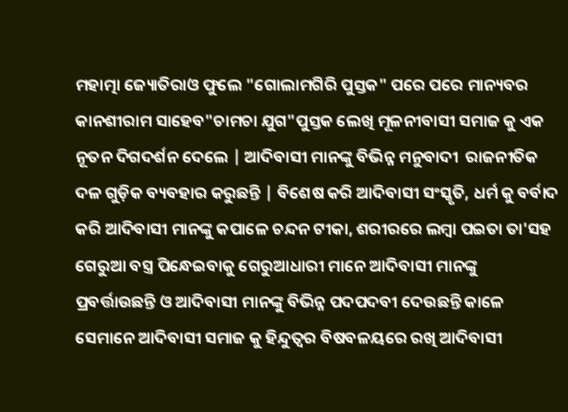ମହାତ୍ମା ଜ୍ୟୋତିରାଓ ଫୁଲେ "ଗୋଲାମଗିରି ପୁସ୍ତକ" ପରେ ପରେ ମାନ୍ୟବର କାନଶୀରାମ ସାହେବ"ଚାମଚା ଯୁଗ"ପୁସ୍ତକ ଲେଖି ମୂଳନୀବାସୀ ସମାଜ କୁ ଏକ ନୂତନ ଦିଗଦର୍ଶନ ଦେଲେ | ଆଦିବାସୀ ମାନଙ୍କୁ ବିଭିନ୍ନ ମନୁବାଦୀ  ରାଜନୀତିକ ଦଳ ଗୁଡ଼ିକ ବ୍ୟବହାର କରୁଛନ୍ତି | ବିଶେଷ କରି ଆଦିବାସୀ ସଂସ୍କୃତି, ଧର୍ମ କୁ ବର୍ବାଦ କରି ଆଦିବାସୀ ମାନଙ୍କୁ କପାଳେ ଚନ୍ଦନ ଟୀକା, ଶରୀରରେ ଲମ୍ବା ପଇତା ତା'ସହ ଗେରୁଆ ବସ୍ତ୍ର ପିନ୍ଧେଇବାକୁ ଗେରୁଆଧାରୀ ମାନେ ଆଦିବାସୀ ମାନଙ୍କୁ ପ୍ରବର୍ତ୍ତାଉଛନ୍ତି ଓ ଆଦିବାସୀ ମାନଙ୍କୁ ବିଭିନ୍ନ ପଦପଦବୀ ଦେଉଛନ୍ତି କାଳେ ସେମାନେ ଆଦିବାସୀ ସମାଜ କୁ ହିନ୍ଦୁତ୍ୱର ବିଷବଳୟରେ ରଖି ଆଦିବାସୀ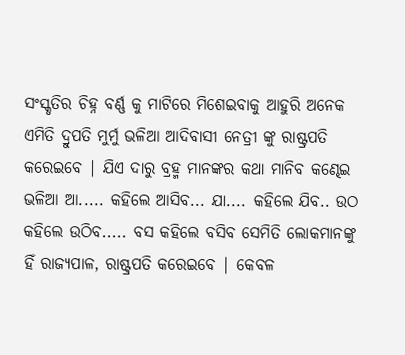ସଂସ୍କୃତିର ଚିହ୍ନ ବର୍ଣ୍ଣ କୁ ମାଟିରେ ମିଶେଇବାକୁ ଆହୁରି ଅନେକ ଏମିତି ଦ୍ରୁପତି ମୁର୍ମୁ ଭଳିଆ ଆଦିବାସୀ ନେତ୍ରୀ ଙ୍କୁ ରାଷ୍ଟ୍ରପତି କରେଇବେ | ଯିଏ ଦାରୁ ବ୍ରହ୍ମ ମାନଙ୍କର କଥା ମାନିବ କଣ୍ଢେଇ ଭଳିଆ ଆ..... କହିଲେ ଆସିବ... ଯା.... କହିଲେ ଯିବ.. ଉଠ କହିଲେ ଉଠିବ..... ବସ କହିଲେ ବସିବ ସେମିତି ଲୋକମାନଙ୍କୁ ହିଁ ରାଜ୍ୟପାଳ, ରାଷ୍ଟ୍ରପତି କରେଇବେ | କେବଳ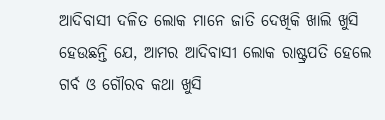ଆଦିବାସୀ ଦଳିତ ଲୋକ ମାନେ ଜାତି ଦେଖିକି ଖାଲି ଖୁସି ହେଉଛନ୍ତି ଯେ, ଆମର ଆଦିବାସୀ ଲୋକ ରାଷ୍ଟ୍ରପତି ହେଲେ  ଗର୍ବ ଓ ଗୌରବ କଥା ଖୁସି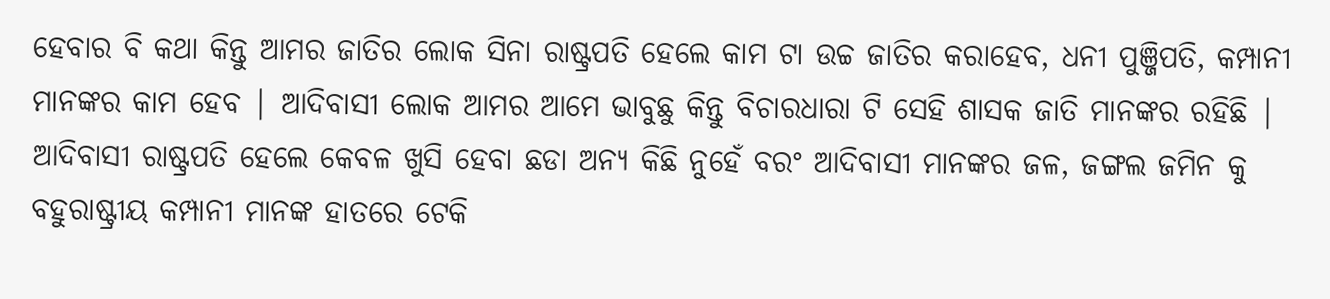ହେବାର ବି କଥା କିନ୍ତୁ ଆମର ଜାତିର ଲୋକ ସିନା ରାଷ୍ଟ୍ରପତି ହେଲେ କାମ ଟା ଉଚ୍ଚ ଜାତିର କରାହେବ, ଧନୀ ପୁଞ୍ଜିପତି, କମ୍ପାନୀ ମାନଙ୍କର କାମ ହେବ | ଆଦିବାସୀ ଲୋକ ଆମର ଆମେ ଭାବୁଛୁ କିନ୍ତୁ ବିଚାରଧାରା ଟି ସେହି ଶାସକ ଜାତି ମାନଙ୍କର ରହିଛି |  ଆଦିବାସୀ ରାଷ୍ଟ୍ରପତି ହେଲେ କେବଳ ଖୁସି ହେବା ଛଡା ଅନ୍ୟ କିଛି ନୁହେଁ ବରଂ ଆଦିବାସୀ ମାନଙ୍କର ଜଳ, ଜଙ୍ଗଲ ଜମିନ କୁ ବହୁରାଷ୍ଟ୍ରୀୟ କମ୍ପାନୀ ମାନଙ୍କ ହାତରେ ଟେକି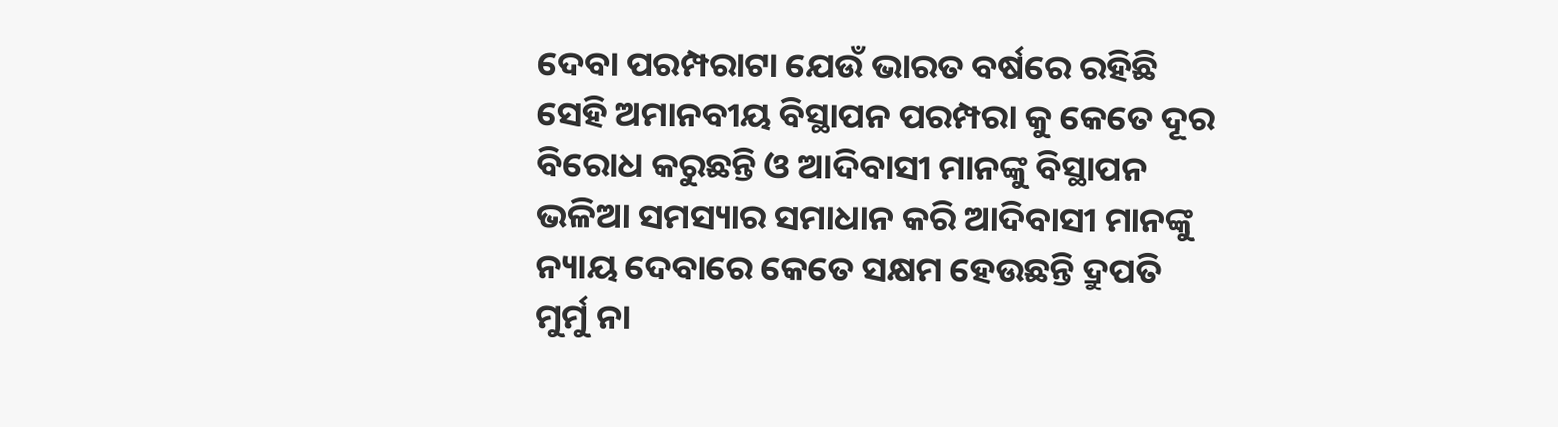ଦେବା ପରମ୍ପରାଟା ଯେଉଁ ଭାରତ ବର୍ଷରେ ରହିଛି ସେହି ଅମାନବୀୟ ବିସ୍ଥାପନ ପରମ୍ପରା କୁ କେତେ ଦୂର ବିରୋଧ କରୁଛନ୍ତି ଓ ଆଦିବାସୀ ମାନଙ୍କୁ ବିସ୍ଥାପନ ଭଳିଆ ସମସ୍ୟାର ସମାଧାନ କରି ଆଦିବାସୀ ମାନଙ୍କୁ ନ୍ୟାୟ ଦେବାରେ କେତେ ସକ୍ଷମ ହେଉଛନ୍ତି ଦ୍ରୁପତି ମୁର୍ମୁ ନା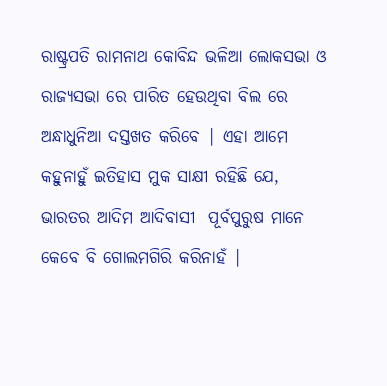ରାଷ୍ଟ୍ରପତି ରାମନାଥ କୋବିନ୍ଦ ଭଳିଆ ଲୋକସଭା ଓ ରାଜ୍ୟସଭା ରେ ପାରିତ ହେଉଥିବା ବିଲ ରେ ଅନ୍ଧାଧୁନିଆ ଦସ୍ତଖତ କରିବେ | ଏହା ଆମେ କହୁନାହୁଁ ଇତିହାସ ମୁକ ସାକ୍ଷୀ ରହିଛି ଯେ, ଭାରତର ଆଦିମ ଆଦିବାସୀ  ପୂର୍ବପୁରୁଷ ମାନେ କେବେ ବି ଗୋଲମଗିରି କରିନାହଁ |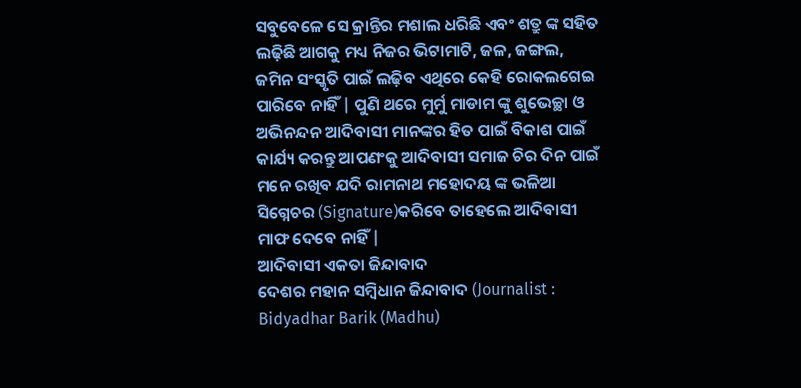ସବୁବେଳେ ସେ କ୍ରାନ୍ତିର ମଶାଲ ଧରିଛି ଏବଂ ଶତ୍ରୁ ଙ୍କ ସହିତ ଲଢ଼ିଛି ଆଗକୁ ମଧ୍ୟ ନିଜର ଭିଟାମାଟି, ଜଳ, ଜଙ୍ଗଲ, ଜମିନ ସଂସ୍କୃତି ପାଇଁ ଲଢ଼ିବ ଏଥିରେ କେହି ରୋକଲଗେଇ ପାରିବେ ନାହିଁ | ପୁଣି ଥରେ ମୁର୍ମୁ ମାଡାମ ଙ୍କୁ ଶୁଭେଚ୍ଛା ଓ ଅଭିନନ୍ଦନ ଆଦିବାସୀ ମାନଙ୍କର ହିତ ପାଇଁ ବିକାଶ ପାଇଁ କାର୍ଯ୍ୟ କରନ୍ତୁ ଆପଣଂକୁ ଆଦିବାସୀ ସମାଜ ଚିର ଦିନ ପାଇଁ ମନେ ରଖିବ ଯଦି ରାମନାଥ ମହୋଦୟ ଙ୍କ ଭଳିଆ ସିଗ୍ନେଚର (Signature)କରିବେ ତାହେଲେ ଆଦିବାସୀ ମାଫ ଦେବେ ନାହିଁ |
ଆଦିବାସୀ ଏକତା ଜିନ୍ଦାବାଦ
ଦେଶର ମହାନ ସମ୍ବିଧାନ ଜିନ୍ଦାବାଦ (Journalist : Bidyadhar Barik (Madhu)